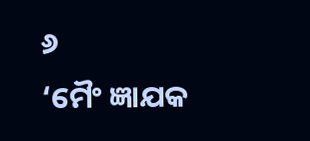୬
‘ମୈଂ ଜ୍ଞାଯକ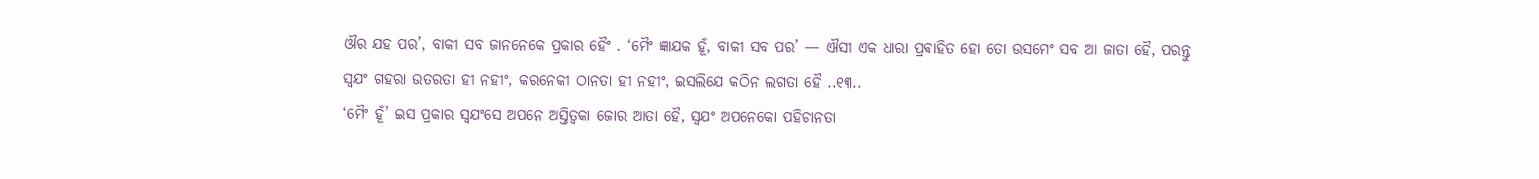ଔର ଯହ ପର’, ବାକୀ ସବ ଜାନନେକେ ପ୍ରକାର ହୈଂ . ‘ମୈଂ ଜ୍ଞାଯକ ହୂଁ, ବାକୀ ସବ ପର’ — ଐସୀ ଏକ ଧାରା ପ୍ରଵାହିତ ହୋ ତୋ ଉସମେଂ ସବ ଆ ଜାତା ହୈ, ପରନ୍ତୁ ସ୍ଵଯଂ ଗହରା ଉତରତା ହୀ ନହୀଂ, କରନେକୀ ଠାନତା ହୀ ନହୀଂ, ଇସଲିଯେ କଠିନ ଲଗତା ହୈ ..୧୩..
‘ମୈଂ ହୂଁ’ ଇସ ପ୍ରକାର ସ୍ଵଯଂସେ ଅପନେ ଅସ୍ତିତ୍ଵକା ଜୋର ଆତା ହୈ, ସ୍ଵଯଂ ଅପନେକୋ ପହିଚାନତା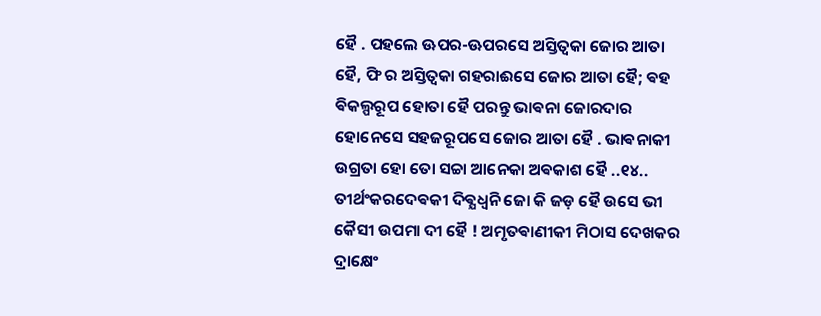ହୈ . ପହଲେ ଊପର-ଊପରସେ ଅସ୍ତିତ୍ଵକା ଜୋର ଆତା ହୈ, ଫି ର ଅସ୍ତିତ୍ଵକା ଗହରାଈସେ ଜୋର ଆତା ହୈ; ଵହ ଵିକଲ୍ପରୂପ ହୋତା ହୈ ପରନ୍ତୁ ଭାଵନା ଜୋରଦାର ହୋନେସେ ସହଜରୂପସେ ଜୋର ଆତା ହୈ . ଭାଵନାକୀ ଉଗ୍ରତା ହୋ ତୋ ସଚ୍ଚା ଆନେକା ଅଵକାଶ ହୈ ..୧୪..
ତୀର୍ଥଂକରଦେଵକୀ ଦିଵ୍ଯଧ୍ଵନି ଜୋ କି ଜଡ଼ ହୈ ଉସେ ଭୀ କୈସୀ ଉପମା ଦୀ ହୈ ! ଅମୃତଵାଣୀକୀ ମିଠାସ ଦେଖକର ଦ୍ରାକ୍ଷେଂ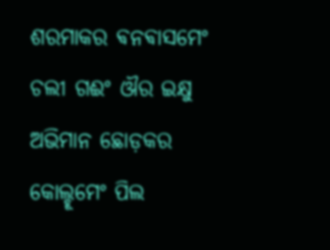ଶରମାକର ଵନଵାସମେଂ ଚଲୀ ଗଈଂ ଔର ଇକ୍ଷୁ ଅଭିମାନ ଛୋଡ଼କର କୋଲ୍ହୂମେଂ ପିଲ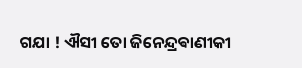ଗଯା ! ଐସୀ ତୋ ଜିନେନ୍ଦ୍ରଵାଣୀକୀ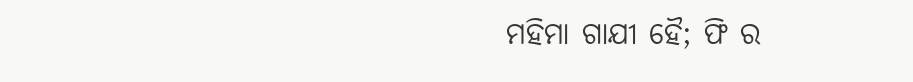ମହିମା ଗାଯୀ ହୈ; ଫି ର